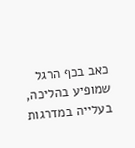כאב בכף הרגל שמופיע בהליכה, בעלייה במדרגות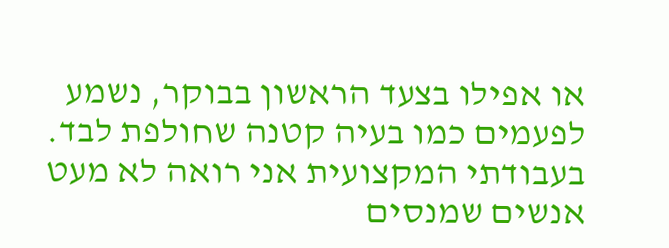או אפילו בצעד הראשון בבוקר, נשמע לפעמים כמו בעיה קטנה שחולפת לבד. בעבודתי המקצועית אני רואה לא מעט אנשים שמנסים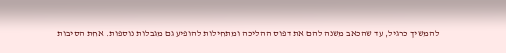להמשיך כרגיל, עד שהכאב משנה להם את דפוס ההליכה ומתחילות להופיע גם מגבלות נוספות. אחת הסיבות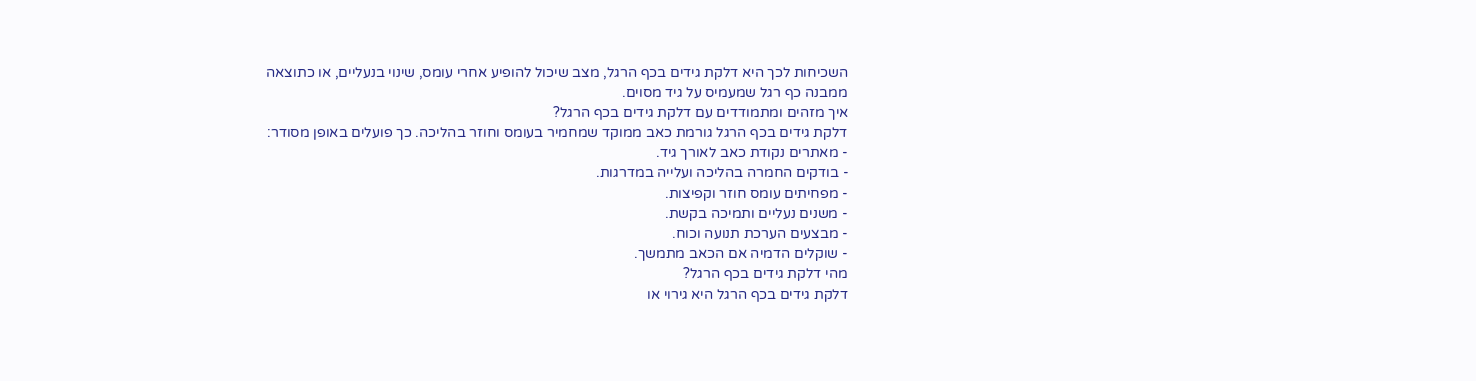השכיחות לכך היא דלקת גידים בכף הרגל, מצב שיכול להופיע אחרי עומס, שינוי בנעליים, או כתוצאה ממבנה כף רגל שמעמיס על גיד מסוים.
איך מזהים ומתמודדים עם דלקת גידים בכף הרגל?
דלקת גידים בכף הרגל גורמת כאב ממוקד שמחמיר בעומס וחוזר בהליכה. כך פועלים באופן מסודר:
- מאתרים נקודת כאב לאורך גיד.
- בודקים החמרה בהליכה ועלייה במדרגות.
- מפחיתים עומס חוזר וקפיצות.
- משנים נעליים ותמיכה בקשת.
- מבצעים הערכת תנועה וכוח.
- שוקלים הדמיה אם הכאב מתמשך.
מהי דלקת גידים בכף הרגל?
דלקת גידים בכף הרגל היא גירוי או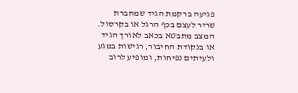פגיעה ברקמת הגיד שמחברת שריר לעצם בכף הרגל או בקרסול. המצב מתבטא בכאב לאורך הגיד או בנקודת החיבור, רגישות במגע ולעיתים נפיחות, ומופיע לרוב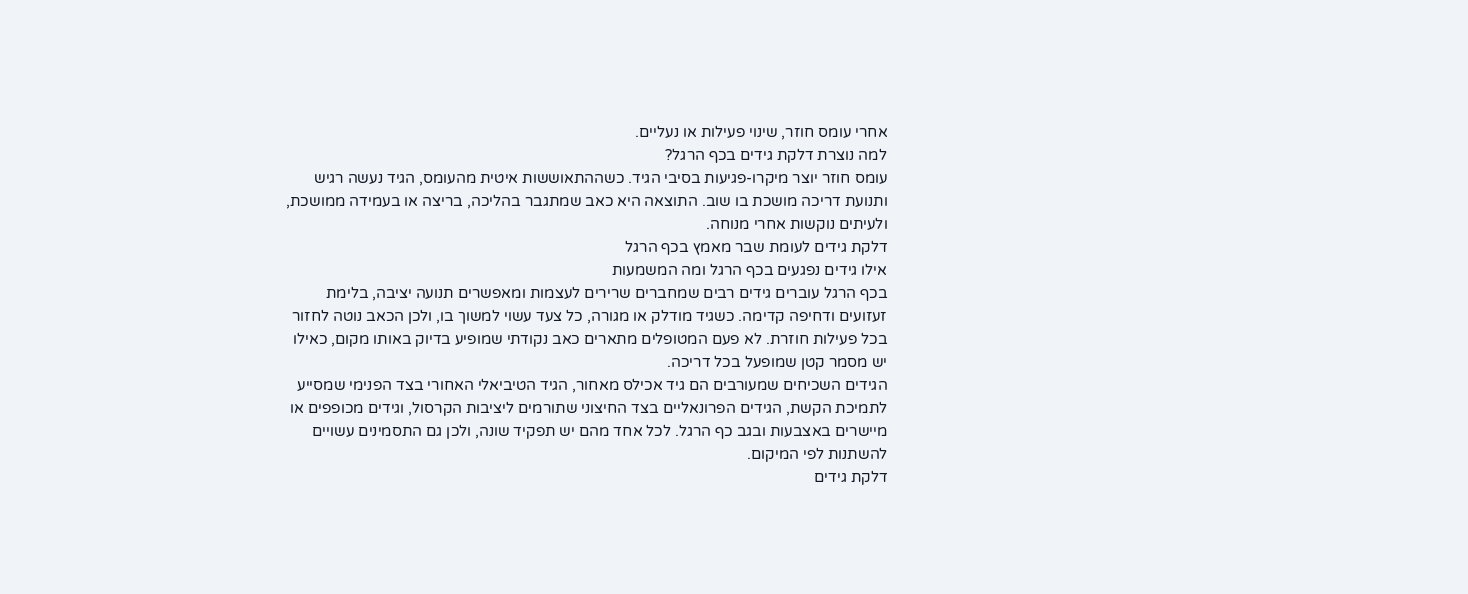אחרי עומס חוזר, שינוי פעילות או נעליים.
למה נוצרת דלקת גידים בכף הרגל?
עומס חוזר יוצר מיקרו-פגיעות בסיבי הגיד. כשההתאוששות איטית מהעומס, הגיד נעשה רגיש ותנועת דריכה מושכת בו שוב. התוצאה היא כאב שמתגבר בהליכה, בריצה או בעמידה ממושכת, ולעיתים נוקשות אחרי מנוחה.
דלקת גידים לעומת שבר מאמץ בכף הרגל
אילו גידים נפגעים בכף הרגל ומה המשמעות
בכף הרגל עוברים גידים רבים שמחברים שרירים לעצמות ומאפשרים תנועה יציבה, בלימת זעזועים ודחיפה קדימה. כשגיד מודלק או מגורה, כל צעד עשוי למשוך בו, ולכן הכאב נוטה לחזור בכל פעילות חוזרת. לא פעם המטופלים מתארים כאב נקודתי שמופיע בדיוק באותו מקום, כאילו יש מסמר קטן שמופעל בכל דריכה.
הגידים השכיחים שמעורבים הם גיד אכילס מאחור, הגיד הטיביאלי האחורי בצד הפנימי שמסייע לתמיכת הקשת, הגידים הפרונאליים בצד החיצוני שתורמים ליציבות הקרסול, וגידים מכופפים או מיישרים באצבעות ובגב כף הרגל. לכל אחד מהם יש תפקיד שונה, ולכן גם התסמינים עשויים להשתנות לפי המיקום.
דלקת גידים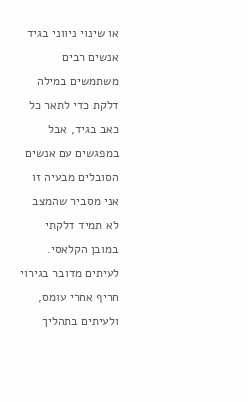או שינוי ניווני בגיד
אנשים רבים משתמשים במילה דלקת כדי לתאר כל כאב בגיד, אבל במפגשים עם אנשים הסובלים מבעיה זו אני מסביר שהמצב לא תמיד דלקתי במובן הקלאסי. לעיתים מדובר בגירוי חריף אחרי עומס, ולעיתים בתהליך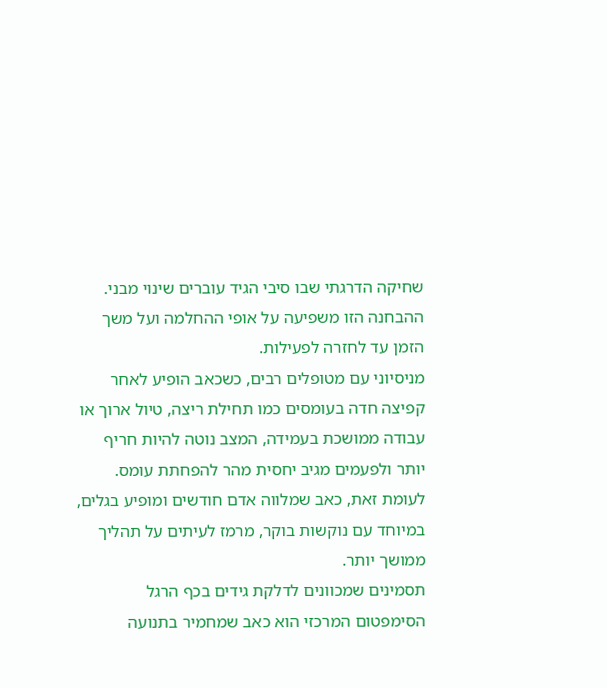שחיקה הדרגתי שבו סיבי הגיד עוברים שינוי מבני. ההבחנה הזו משפיעה על אופי ההחלמה ועל משך הזמן עד לחזרה לפעילות.
מניסיוני עם מטופלים רבים, כשכאב הופיע לאחר קפיצה חדה בעומסים כמו תחילת ריצה, טיול ארוך או עבודה ממושכת בעמידה, המצב נוטה להיות חריף יותר ולפעמים מגיב יחסית מהר להפחתת עומס. לעומת זאת, כאב שמלווה אדם חודשים ומופיע בגלים, במיוחד עם נוקשות בוקר, מרמז לעיתים על תהליך ממושך יותר.
תסמינים שמכוונים לדלקת גידים בכף הרגל
הסימפטום המרכזי הוא כאב שמחמיר בתנועה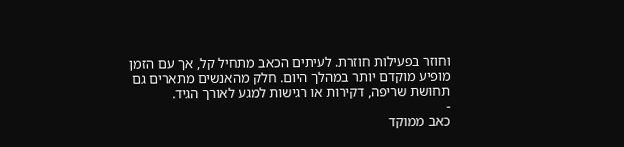וחוזר בפעילות חוזרת. לעיתים הכאב מתחיל קל, אך עם הזמן מופיע מוקדם יותר במהלך היום. חלק מהאנשים מתארים גם תחושת שריפה, דקירות או רגישות למגע לאורך הגיד.
-
כאב ממוקד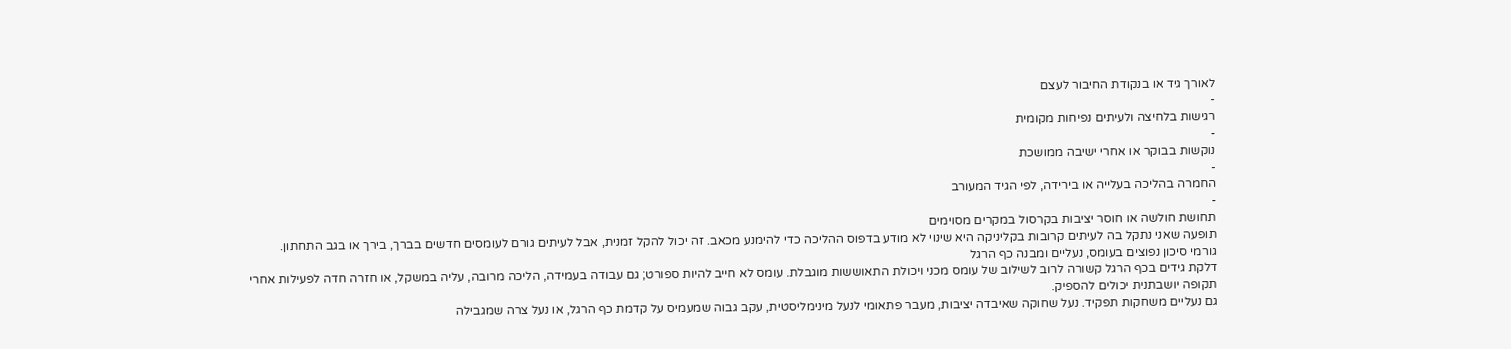לאורך גיד או בנקודת החיבור לעצם
-
רגישות בלחיצה ולעיתים נפיחות מקומית
-
נוקשות בבוקר או אחרי ישיבה ממושכת
-
החמרה בהליכה בעלייה או בירידה, לפי הגיד המעורב
-
תחושת חולשה או חוסר יציבות בקרסול במקרים מסוימים
תופעה שאני נתקל בה לעיתים קרובות בקליניקה היא שינוי לא מודע בדפוס ההליכה כדי להימנע מכאב. זה יכול להקל זמנית, אבל לעיתים גורם לעומסים חדשים בברך, בירך או בגב התחתון.
גורמי סיכון נפוצים בעומס, נעליים ומבנה כף הרגל
דלקת גידים בכף הרגל קשורה לרוב לשילוב של עומס מכני ויכולת התאוששות מוגבלת. עומס לא חייב להיות ספורט; גם עבודה בעמידה, הליכה מרובה, עליה במשקל, או חזרה חדה לפעילות אחרי תקופה יושבתנית יכולים להספיק.
גם נעליים משחקות תפקיד. נעל שחוקה שאיבדה יציבות, מעבר פתאומי לנעל מינימליסטית, עקב גבוה שמעמיס על קדמת כף הרגל, או נעל צרה שמגבילה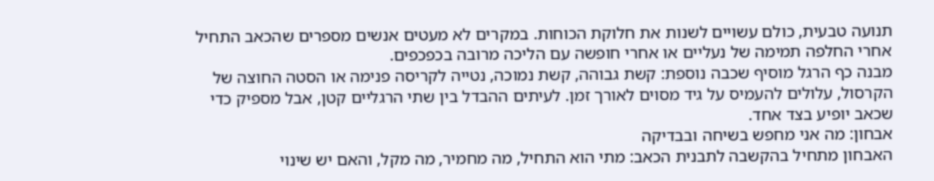תנועה טבעית, כולם עשויים לשנות את חלוקת הכוחות. במקרים לא מעטים אנשים מספרים שהכאב התחיל אחרי החלפה תמימה של נעליים או אחרי חופשה עם הליכה מרובה בכפכפים.
מבנה כף הרגל מוסיף שכבה נוספת: קשת גבוהה, קשת נמוכה, נטייה לקריסה פנימה או הסטה החוצה של הקרסול, עלולים להעמיס על גיד מסוים לאורך זמן. לעיתים ההבדל בין שתי הרגליים קטן, אבל מספיק כדי שכאב יופיע בצד אחד.
אבחון: מה אני מחפש בשיחה ובבדיקה
האבחון מתחיל בהקשבה לתבנית הכאב: מתי הוא התחיל, מה מחמיר, מה מקל, והאם יש שינוי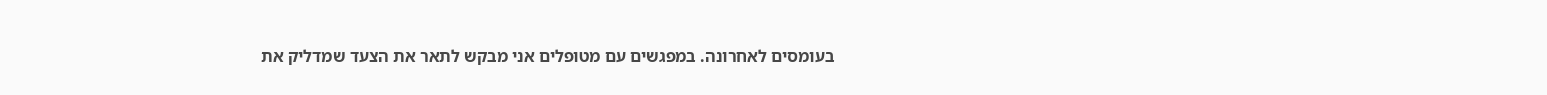בעומסים לאחרונה. במפגשים עם מטופלים אני מבקש לתאר את הצעד שמדליק את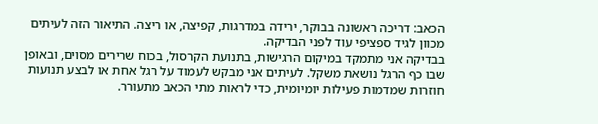הכאב: דריכה ראשונה בבוקר, ירידה במדרגות, קפיצה, או ריצה. התיאור הזה לעיתים מכוון לגיד ספציפי עוד לפני הבדיקה.
בבדיקה אני מתמקד במיקום הרגישות, בתנועת הקרסול, בכוח שרירים מסוים, ובאופן שבו כף הרגל נושאת משקל. לעיתים אני מבקש לעמוד על רגל אחת או לבצע תנועות חוזרות שמדמות פעילות יומיומית, כדי לראות מתי הכאב מתעורר.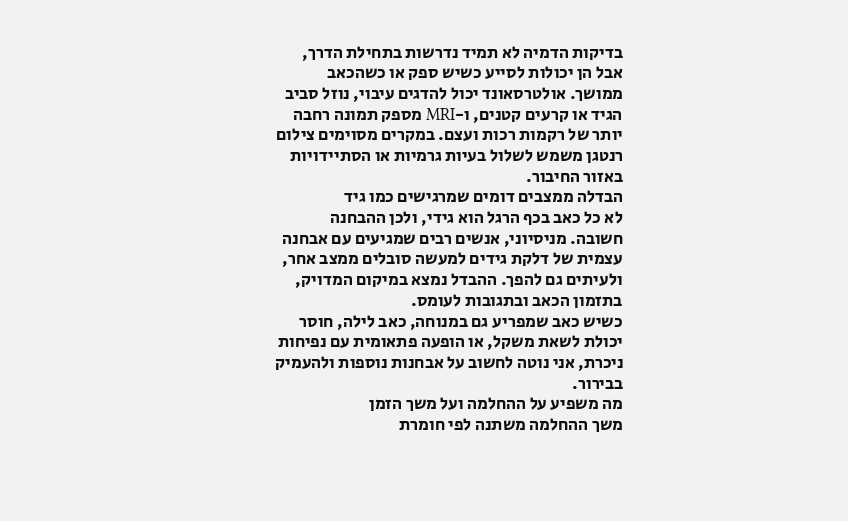בדיקות הדמיה לא תמיד נדרשות בתחילת הדרך, אבל הן יכולות לסייע כשיש ספק או כשהכאב ממושך. אולטרסאונד יכול להדגים עיבוי, נוזל סביב הגיד או קרעים קטנים, ו-MRI מספק תמונה רחבה יותר של רקמות רכות ועצם. במקרים מסוימים צילום רנטגן משמש לשלול בעיות גרמיות או הסתיידויות באזור החיבור.
הבדלה ממצבים דומים שמרגישים כמו גיד
לא כל כאב בכף הרגל הוא גידי, ולכן ההבחנה חשובה. מניסיוני, אנשים רבים שמגיעים עם אבחנה עצמית של דלקת גידים למעשה סובלים ממצב אחר, ולעיתים גם להפך. ההבדל נמצא במיקום המדויק, בתזמון הכאב ובתגובות לעומס.
כשיש כאב שמפריע גם במנוחה, כאב לילה, חוסר יכולת לשאת משקל, או הופעה פתאומית עם נפיחות ניכרת, אני נוטה לחשוב על אבחנות נוספות ולהעמיק בבירור.
מה משפיע על ההחלמה ועל משך הזמן
משך ההחלמה משתנה לפי חומרת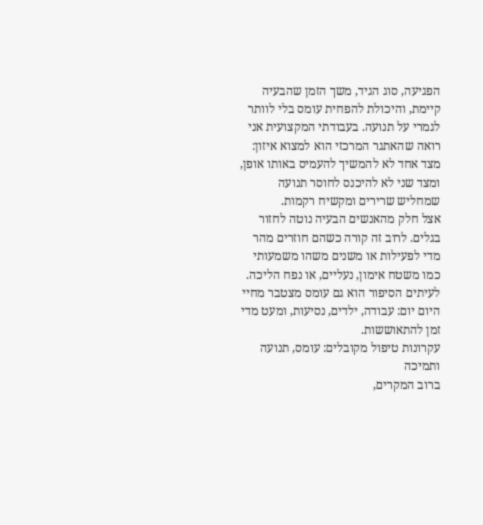הפגיעה, סוג הגיד, משך הזמן שהבעיה קיימת, והיכולת להפחית עומס בלי לוותר לגמרי על תנועה. בעבודתי המקצועית אני רואה שהאתגר המרכזי הוא למצוא איזון: מצד אחד לא להמשיך להעמיס באותו אופן, ומצד שני לא להיכנס לחוסר תנועה שמחליש שרירים ומקשיח רקמות.
אצל חלק מהאנשים הבעיה נוטה לחזור בגלים. לרוב זה קורה כשהם חוזרים מהר מדי לפעילות או משנים משהו משמעותי כמו משטח אימון, נעליים, או נפח הליכה. לעיתים הסיפור הוא גם עומס מצטבר מחיי היום יום: עבודה, ילדים, נסיעות, ומעט מדי זמן להתאוששות.
עקרונות טיפול מקובלים: עומס, תנועה ותמיכה
ברוב המקרים,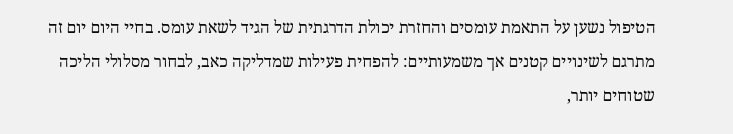הטיפול נשען על התאמת עומסים והחזרת יכולת הדרגתית של הגיד לשאת עומס. בחיי היום יום זה מתרגם לשינויים קטנים אך משמעותיים: להפחית פעילות שמדליקה כאב, לבחור מסלולי הליכה שטוחים יותר,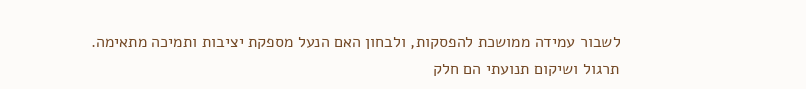לשבור עמידה ממושכת להפסקות, ולבחון האם הנעל מספקת יציבות ותמיכה מתאימה.
תרגול ושיקום תנועתי הם חלק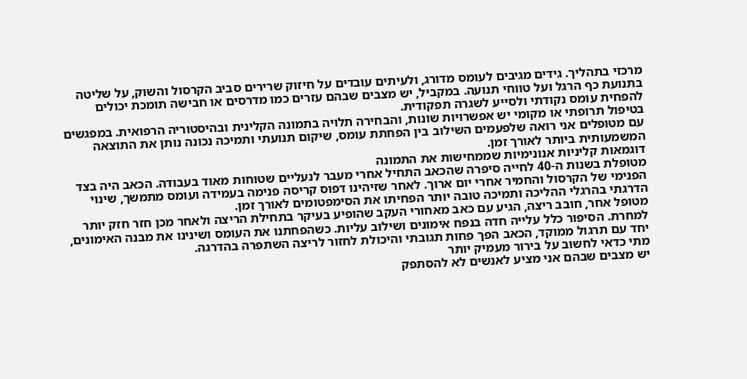מרכזי בתהליך. גידים מגיבים לעומס מדורג, ולעיתים עובדים על חיזוק שרירים סביב הקרסול והשוק, על שליטה בתנועת כף הרגל ועל טווחי תנועה. במקביל, יש מצבים שבהם עזרים כמו מדרסים או חבישה תומכת יכולים להפחית עומס נקודתי ולסייע לשגרה תפקודית.
בטיפול תרופתי או מקומי יש אפשרויות שונות, והבחירה תלויה בתמונה הקלינית ובהיסטוריה הרפואית. במפגשים עם מטופלים אני רואה שלפעמים השילוב בין הפחתת עומס, שיקום תנועתי ותמיכה נכונה נותן את התוצאה המשמעותית ביותר לאורך זמן.
דוגמאות קליניות אנונימיות שממחישות את התמונה
מטופלת בשנות ה-40 לחייה סיפרה שהכאב התחיל אחרי מעבר לנעליים שטוחות מאוד בעבודה. הכאב היה בצד הפנימי של הקרסול והחמיר אחרי יום ארוך. לאחר שזיהינו דפוס קריסה פנימה בעמידה ועומס מתמשך, שינוי הדרגתי בהרגלי ההליכה ותמיכה טובה יותר הפחיתו את הסימפטומים לאורך זמן.
מטופל אחר, חובב ריצה, הגיע עם כאב מאחורי העקב שהופיע בעיקר בתחילת הריצה ולאחר מכן חזר חזק יותר למחרת. הסיפור כלל עלייה חדה בנפח אימונים ושילוב עליות. כשהפחתנו את העומס ושינינו את מבנה האימונים, יחד עם תרגול ממוקד, הכאב הפך פחות תגובתי והיכולת לחזור לריצה השתפרה בהדרגה.
מתי כדאי לחשוב על בירור מעמיק יותר
יש מצבים שבהם אני מציע לאנשים לא להסתפק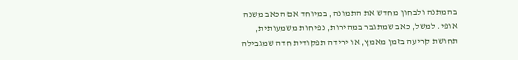בהמתנה ולבחון מחדש את התמונה, במיוחד אם הכאב משנה אופי. למשל, כאב שמתגבר במהירות, נפיחות משמעותית, תחושת קריעה בזמן מאמץ, או ירידה תפקודית חדה שמגבילה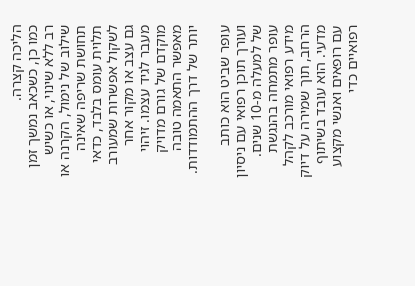הליכה קצרה.
כמו כן, כשכאב נמשך זמן רב ללא שינוי, או כשיש שילוב של נימול, הקרנה או תחושת שריפה שאינה תלוית עומס בלבד, כדאי לשקול אפשרות שמעורב גם עצב או מקור אחר מעבר לגיד עצמו. זיהוי מוקדם של גורם מדויק מאפשר התאמה טובה יותר של דרך ההתמודדות.

עופר שביט הוא כותב ועורך תוכן רפואי עם ניסיון של למעלה מ-10 שנים. עופר מתמחה בהנגשת מידע רפואי מורכב לקהל הרחב, תוך שמירה על דיוק מדעי. הוא עובד בשיתוף עם רופאים ואנשי מקצוע רפואיים כדי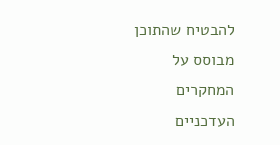להבטיח שהתוכן מבוסס על המחקרים העדכניים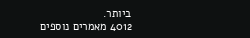ביותר.
4012 מאמרים נוספים